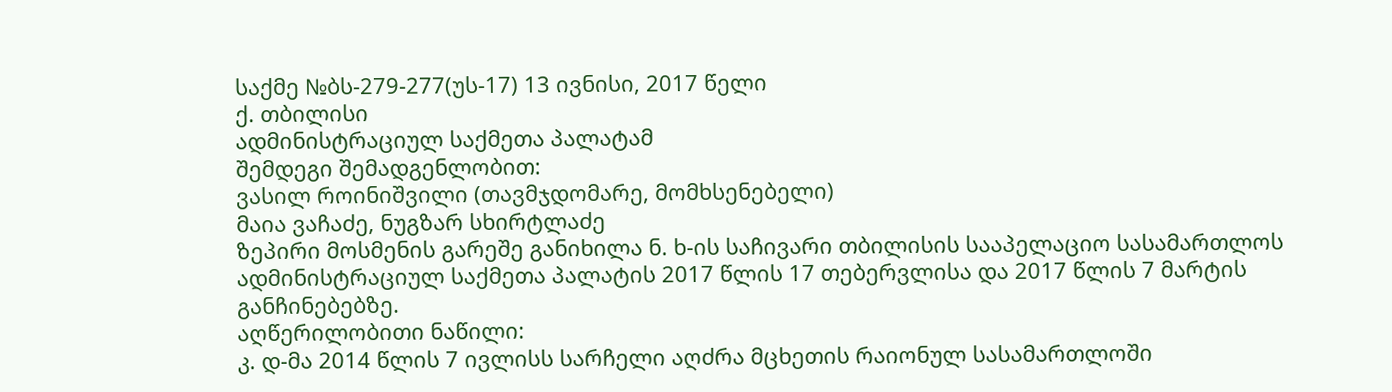საქმე №ბს-279-277(უს-17) 13 ივნისი, 2017 წელი
ქ. თბილისი
ადმინისტრაციულ საქმეთა პალატამ
შემდეგი შემადგენლობით:
ვასილ როინიშვილი (თავმჯდომარე, მომხსენებელი)
მაია ვაჩაძე, ნუგზარ სხირტლაძე
ზეპირი მოსმენის გარეშე განიხილა ნ. ხ-ის საჩივარი თბილისის სააპელაციო სასამართლოს ადმინისტრაციულ საქმეთა პალატის 2017 წლის 17 თებერვლისა და 2017 წლის 7 მარტის განჩინებებზე.
აღწერილობითი ნაწილი:
კ. დ-მა 2014 წლის 7 ივლისს სარჩელი აღძრა მცხეთის რაიონულ სასამართლოში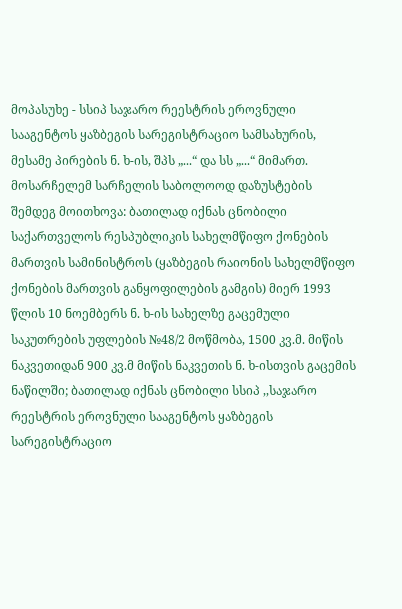მოპასუხე - სსიპ საჯარო რეესტრის ეროვნული სააგენტოს ყაზბეგის სარეგისტრაციო სამსახურის, მესამე პირების ნ. ხ-ის, შპს „...“ და სს „...“ მიმართ. მოსარჩელემ სარჩელის საბოლოოდ დაზუსტების შემდეგ მოითხოვა: ბათილად იქნას ცნობილი საქართველოს რესპუბლიკის სახელმწიფო ქონების მართვის სამინისტროს (ყაზბეგის რაიონის სახელმწიფო ქონების მართვის განყოფილების გამგის) მიერ 1993 წლის 10 ნოემბერს ნ. ხ-ის სახელზე გაცემული საკუთრების უფლების №48/2 მოწმობა, 1500 კვ.მ. მიწის ნაკვეთიდან 900 კვ.მ მიწის ნაკვეთის ნ. ხ-ისთვის გაცემის ნაწილში; ბათილად იქნას ცნობილი სსიპ ,,საჯარო რეესტრის ეროვნული სააგენტოს ყაზბეგის სარეგისტრაციო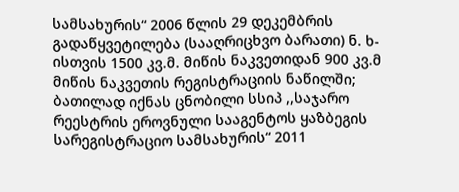სამსახურის“ 2006 წლის 29 დეკემბრის გადაწყვეტილება (სააღრიცხვო ბარათი) ნ. ხ-ისთვის 1500 კვ.მ. მიწის ნაკვეთიდან 900 კვ.მ მიწის ნაკვეთის რეგისტრაციის ნაწილში; ბათილად იქნას ცნობილი სსიპ ,,საჯარო რეესტრის ეროვნული სააგენტოს ყაზბეგის სარეგისტრაციო სამსახურის“ 2011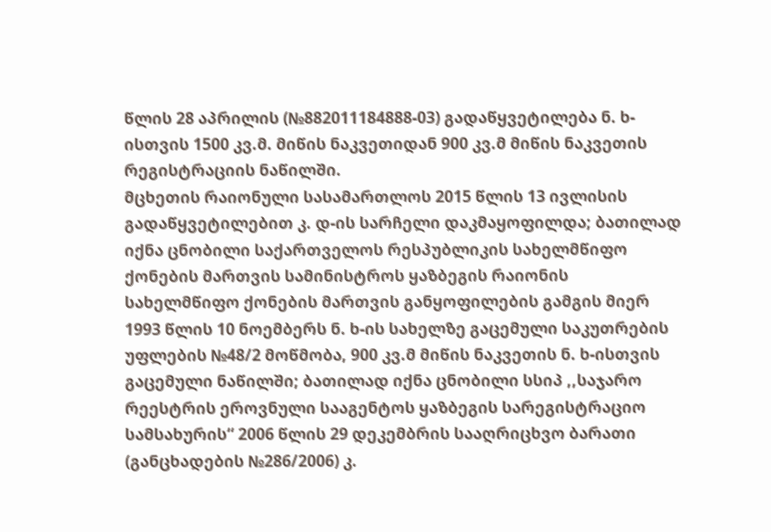წლის 28 აპრილის (№882011184888-03) გადაწყვეტილება ნ. ხ-ისთვის 1500 კვ.მ. მიწის ნაკვეთიდან 900 კვ.მ მიწის ნაკვეთის რეგისტრაციის ნაწილში.
მცხეთის რაიონული სასამართლოს 2015 წლის 13 ივლისის გადაწყვეტილებით კ. დ-ის სარჩელი დაკმაყოფილდა; ბათილად იქნა ცნობილი საქართველოს რესპუბლიკის სახელმწიფო ქონების მართვის სამინისტროს ყაზბეგის რაიონის სახელმწიფო ქონების მართვის განყოფილების გამგის მიერ 1993 წლის 10 ნოემბერს ნ. ხ-ის სახელზე გაცემული საკუთრების უფლების №48/2 მოწმობა, 900 კვ.მ მიწის ნაკვეთის ნ. ხ-ისთვის გაცემული ნაწილში; ბათილად იქნა ცნობილი სსიპ ,,საჯარო რეესტრის ეროვნული სააგენტოს ყაზბეგის სარეგისტრაციო სამსახურის“ 2006 წლის 29 დეკემბრის სააღრიცხვო ბარათი (განცხადების №286/2006) კ.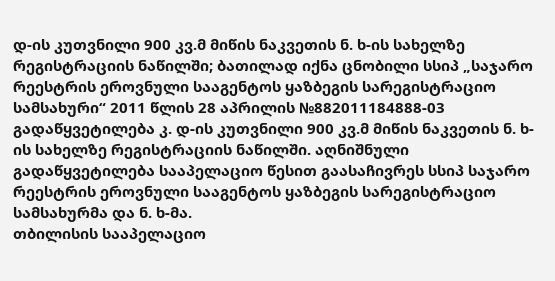დ-ის კუთვნილი 900 კვ.მ მიწის ნაკვეთის ნ. ხ-ის სახელზე რეგისტრაციის ნაწილში; ბათილად იქნა ცნობილი სსიპ „საჯარო რეესტრის ეროვნული სააგენტოს ყაზბეგის სარეგისტრაციო სამსახური“ 2011 წლის 28 აპრილის №882011184888-03 გადაწყვეტილება კ. დ-ის კუთვნილი 900 კვ.მ მიწის ნაკვეთის ნ. ხ-ის სახელზე რეგისტრაციის ნაწილში. აღნიშნული გადაწყვეტილება სააპელაციო წესით გაასაჩივრეს სსიპ საჯარო რეესტრის ეროვნული სააგენტოს ყაზბეგის სარეგისტრაციო სამსახურმა და ნ. ხ-მა.
თბილისის სააპელაციო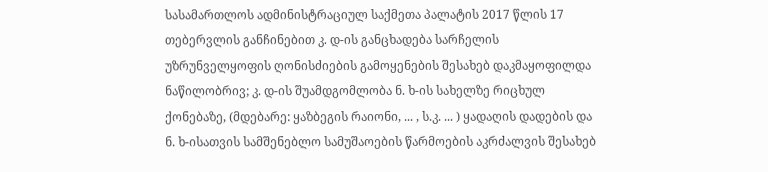სასამართლოს ადმინისტრაციულ საქმეთა პალატის 2017 წლის 17 თებერვლის განჩინებით კ. დ-ის განცხადება სარჩელის უზრუნველყოფის ღონისძიების გამოყენების შესახებ დაკმაყოფილდა ნაწილობრივ; კ. დ-ის შუამდგომლობა ნ. ხ-ის სახელზე რიცხულ ქონებაზე, (მდებარე: ყაზბეგის რაიონი, ... , ს.კ. ... ) ყადაღის დადების და ნ. ხ-ისათვის სამშენებლო სამუშაოების წარმოების აკრძალვის შესახებ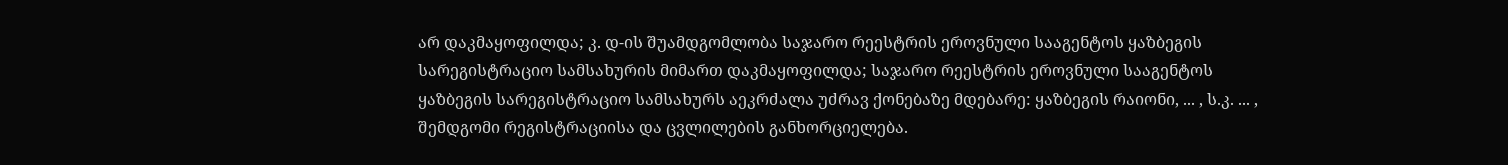არ დაკმაყოფილდა; კ. დ-ის შუამდგომლობა საჯარო რეესტრის ეროვნული სააგენტოს ყაზბეგის სარეგისტრაციო სამსახურის მიმართ დაკმაყოფილდა; საჯარო რეესტრის ეროვნული სააგენტოს ყაზბეგის სარეგისტრაციო სამსახურს აეკრძალა უძრავ ქონებაზე მდებარე: ყაზბეგის რაიონი, ... , ს.კ. ... , შემდგომი რეგისტრაციისა და ცვლილების განხორციელება.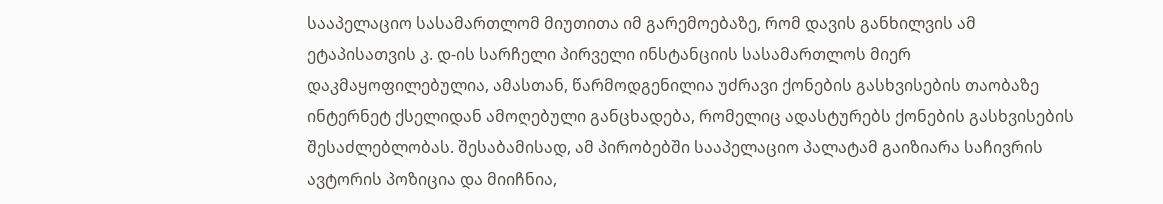სააპელაციო სასამართლომ მიუთითა იმ გარემოებაზე, რომ დავის განხილვის ამ ეტაპისათვის კ. დ-ის სარჩელი პირველი ინსტანციის სასამართლოს მიერ დაკმაყოფილებულია, ამასთან, წარმოდგენილია უძრავი ქონების გასხვისების თაობაზე ინტერნეტ ქსელიდან ამოღებული განცხადება, რომელიც ადასტურებს ქონების გასხვისების შესაძლებლობას. შესაბამისად, ამ პირობებში სააპელაციო პალატამ გაიზიარა საჩივრის ავტორის პოზიცია და მიიჩნია,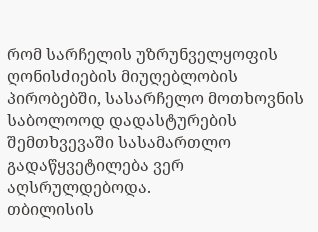რომ სარჩელის უზრუნველყოფის ღონისძიების მიუღებლობის პირობებში, სასარჩელო მოთხოვნის საბოლოოდ დადასტურების შემთხვევაში სასამართლო გადაწყვეტილება ვერ აღსრულდებოდა.
თბილისის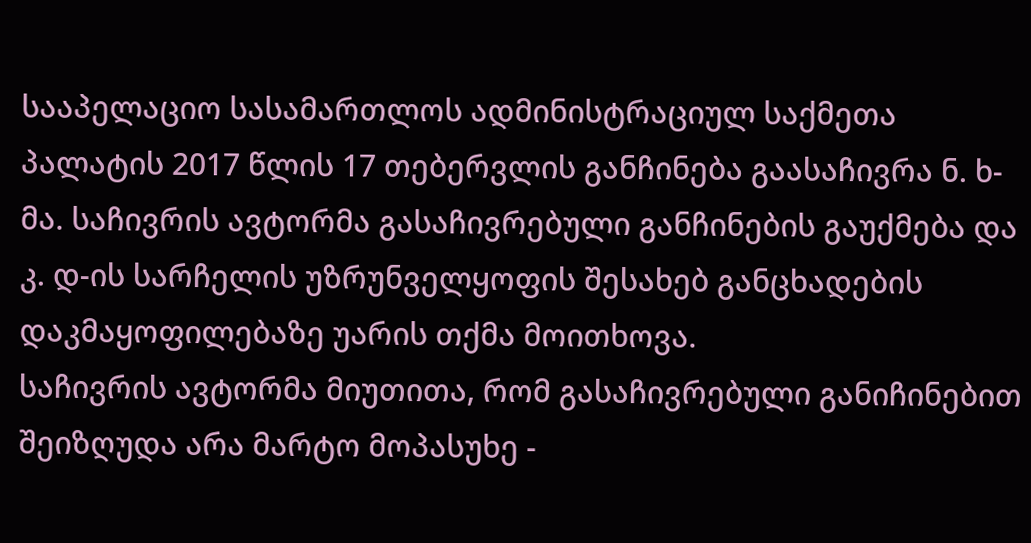სააპელაციო სასამართლოს ადმინისტრაციულ საქმეთა პალატის 2017 წლის 17 თებერვლის განჩინება გაასაჩივრა ნ. ხ-მა. საჩივრის ავტორმა გასაჩივრებული განჩინების გაუქმება და კ. დ-ის სარჩელის უზრუნველყოფის შესახებ განცხადების დაკმაყოფილებაზე უარის თქმა მოითხოვა.
საჩივრის ავტორმა მიუთითა, რომ გასაჩივრებული განიჩინებით შეიზღუდა არა მარტო მოპასუხე -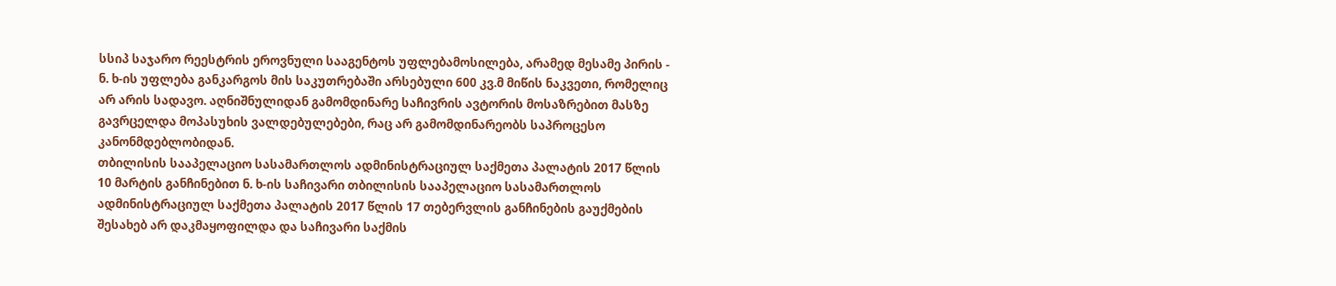სსიპ საჯარო რეესტრის ეროვნული სააგენტოს უფლებამოსილება, არამედ მესამე პირის - ნ. ხ-ის უფლება განკარგოს მის საკუთრებაში არსებული 600 კვ.მ მიწის ნაკვეთი, რომელიც არ არის სადავო. აღნიშნულიდან გამომდინარე საჩივრის ავტორის მოსაზრებით მასზე გავრცელდა მოპასუხის ვალდებულებები, რაც არ გამომდინარეობს საპროცესო კანონმდებლობიდან.
თბილისის სააპელაციო სასამართლოს ადმინისტრაციულ საქმეთა პალატის 2017 წლის 10 მარტის განჩინებით ნ. ხ-ის საჩივარი თბილისის სააპელაციო სასამართლოს ადმინისტრაციულ საქმეთა პალატის 2017 წლის 17 თებერვლის განჩინების გაუქმების შესახებ არ დაკმაყოფილდა და საჩივარი საქმის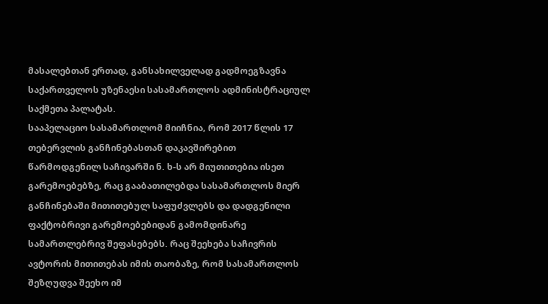მასალებთან ერთად, განსახილველად გადმოეგზავნა საქართველოს უზენაესი სასამართლოს ადმინისტრაციულ საქმეთა პალატას.
სააპელაციო სასამართლომ მიიჩნია, რომ 2017 წლის 17 თებერვლის განჩინებასთან დაკავშირებით წარმოდგენილ საჩივარში ნ. ხ-ს არ მიუთითებია ისეთ გარემოებებზე, რაც გააბათილებდა სასამართლოს მიერ განჩინებაში მითითებულ საფუძვლებს და დადგენილი ფაქტობრივი გარემოებებიდან გამომდინარე სამართლებრივ შეფასებებს. რაც შეეხება საჩივრის ავტორის მითითებას იმის თაობაზე, რომ სასამართლოს შეზღუდვა შეეხო იმ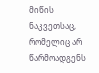მიწის ნაკვეთსაც, რომელიც არ წარმოადგენს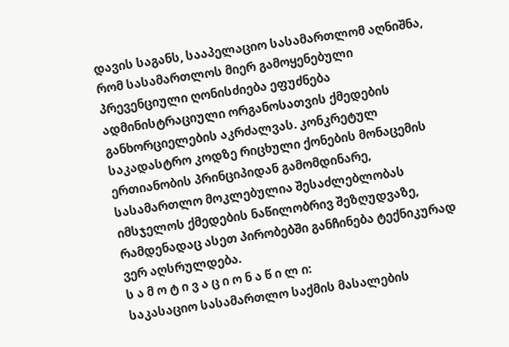დავის საგანს, სააპელაციო სასამართლომ აღნიშნა, რომ სასამართლოს მიერ გამოყენებული პრევენციული ღონისძიება ეფუძნება ადმინისტრაციული ორგანოსათვის ქმედების განხორციელების აკრძალვას. კონკრეტულ საკადასტრო კოდზე რიცხული ქონების მონაცემის ერთიანობის პრინციპიდან გამომდინარე, სასამართლო მოკლებულია შესაძლებლობას იმსჯელოს ქმედების ნაწილობრივ შეზღუდვაზე, რამდენადაც ასეთ პირობებში განჩინება ტექნიკურად ვერ აღსრულდება.
ს ა მ ო ტ ი ვ ა ც ი ო ნ ა წ ი ლ ი:
საკასაციო სასამართლო საქმის მასალების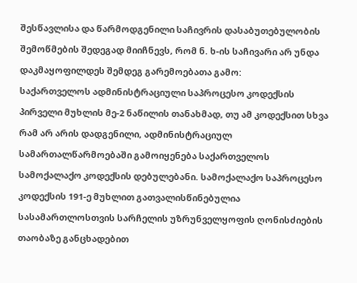შესწავლისა და წარმოდგენილი საჩივრის დასაბუთებულობის შემოწმების შედეგად მიიჩნევს, რომ ნ. ხ-ის საჩივარი არ უნდა დაკმაყოფილდეს შემდეგ გარემოებათა გამო:
საქართველოს ადმინისტრაციული საპროცესო კოდექსის პირველი მუხლის მე-2 ნაწილის თანახმად, თუ ამ კოდექსით სხვა რამ არ არის დადგენილი, ადმინისტრაციულ სამართალწარმოებაში გამოიყენება საქართველოს სამოქალაქო კოდექსის დებულებანი. სამოქალაქო საპროცესო კოდექსის 191-ე მუხლით გათვალისწინებულია სასამართლოსთვის სარჩელის უზრუნველყოფის ღონისძიების თაობაზე განცხადებით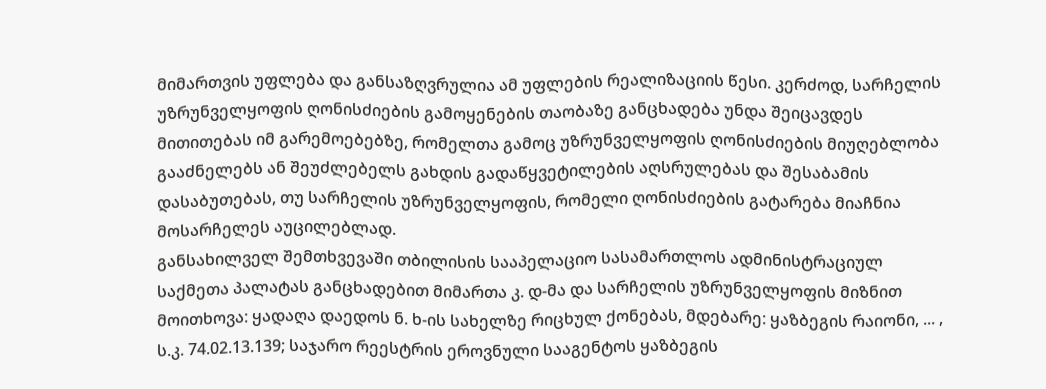მიმართვის უფლება და განსაზღვრულია ამ უფლების რეალიზაციის წესი. კერძოდ, სარჩელის უზრუნველყოფის ღონისძიების გამოყენების თაობაზე განცხადება უნდა შეიცავდეს მითითებას იმ გარემოებებზე, რომელთა გამოც უზრუნველყოფის ღონისძიების მიუღებლობა გააძნელებს ან შეუძლებელს გახდის გადაწყვეტილების აღსრულებას და შესაბამის დასაბუთებას, თუ სარჩელის უზრუნველყოფის, რომელი ღონისძიების გატარება მიაჩნია მოსარჩელეს აუცილებლად.
განსახილველ შემთხვევაში თბილისის სააპელაციო სასამართლოს ადმინისტრაციულ საქმეთა პალატას განცხადებით მიმართა კ. დ-მა და სარჩელის უზრუნველყოფის მიზნით მოითხოვა: ყადაღა დაედოს ნ. ხ-ის სახელზე რიცხულ ქონებას, მდებარე: ყაზბეგის რაიონი, ... , ს.კ. 74.02.13.139; საჯარო რეესტრის ეროვნული სააგენტოს ყაზბეგის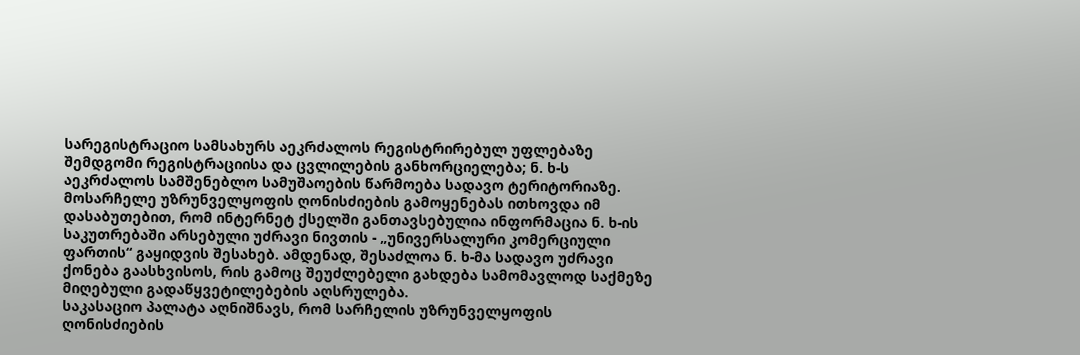სარეგისტრაციო სამსახურს აეკრძალოს რეგისტრირებულ უფლებაზე შემდგომი რეგისტრაციისა და ცვლილების განხორციელება; ნ. ხ-ს აეკრძალოს სამშენებლო სამუშაოების წარმოება სადავო ტერიტორიაზე.
მოსარჩელე უზრუნველყოფის ღონისძიების გამოყენებას ითხოვდა იმ დასაბუთებით, რომ ინტერნეტ ქსელში განთავსებულია ინფორმაცია ნ. ხ-ის საკუთრებაში არსებული უძრავი ნივთის - „უნივერსალური კომერციული ფართის“ გაყიდვის შესახებ. ამდენად, შესაძლოა ნ. ხ-მა სადავო უძრავი ქონება გაასხვისოს, რის გამოც შეუძლებელი გახდება სამომავლოდ საქმეზე მიღებული გადაწყვეტილებების აღსრულება.
საკასაციო პალატა აღნიშნავს, რომ სარჩელის უზრუნველყოფის ღონისძიების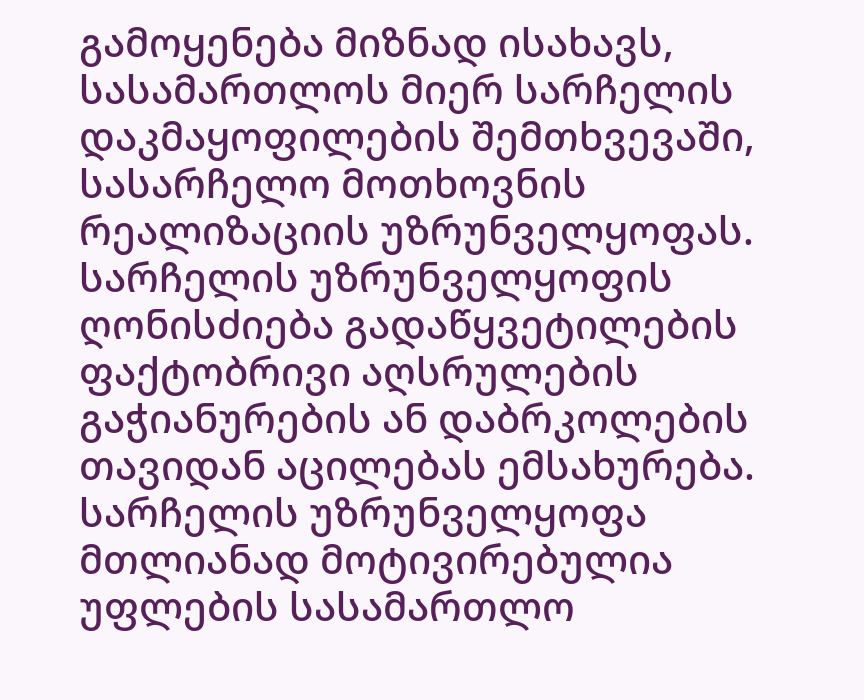გამოყენება მიზნად ისახავს, სასამართლოს მიერ სარჩელის დაკმაყოფილების შემთხვევაში, სასარჩელო მოთხოვნის რეალიზაციის უზრუნველყოფას. სარჩელის უზრუნველყოფის ღონისძიება გადაწყვეტილების ფაქტობრივი აღსრულების გაჭიანურების ან დაბრკოლების თავიდან აცილებას ემსახურება. სარჩელის უზრუნველყოფა მთლიანად მოტივირებულია უფლების სასამართლო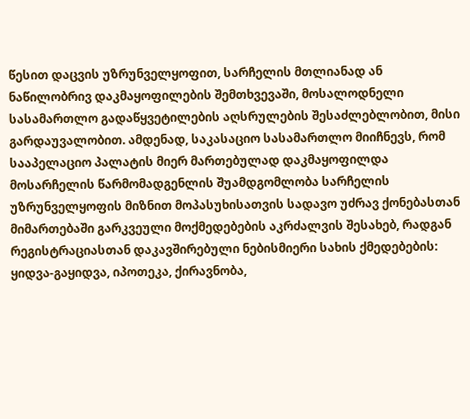წესით დაცვის უზრუნველყოფით, სარჩელის მთლიანად ან ნაწილობრივ დაკმაყოფილების შემთხვევაში, მოსალოდნელი სასამართლო გადაწყვეტილების აღსრულების შესაძლებლობით, მისი გარდაუვალობით. ამდენად, საკასაციო სასამართლო მიიჩნევს, რომ სააპელაციო პალატის მიერ მართებულად დაკმაყოფილდა მოსარჩელის წარმომადგენლის შუამდგომლობა სარჩელის უზრუნველყოფის მიზნით მოპასუხისათვის სადავო უძრავ ქონებასთან მიმართებაში გარკვეული მოქმედებების აკრძალვის შესახებ, რადგან რეგისტრაციასთან დაკავშირებული ნებისმიერი სახის ქმედებების: ყიდვა-გაყიდვა, იპოთეკა, ქირავნობა,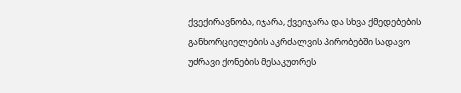ქვექირავნობა, იჯარა, ქვეიჯარა და სხვა ქმედებების განხორციელების აკრძალვის პირობებში სადავო უძრავი ქონების მესაკუთრეს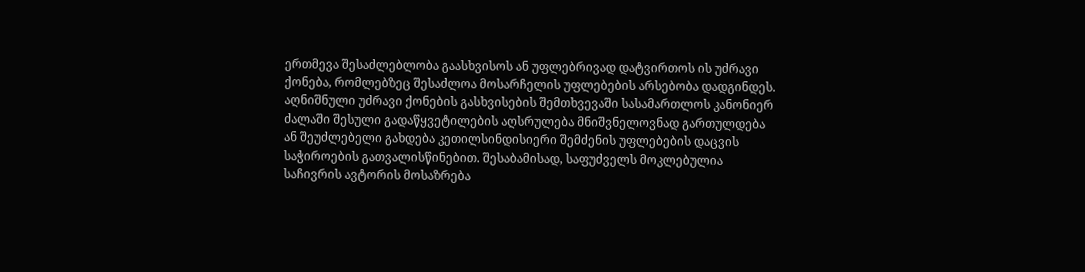ერთმევა შესაძლებლობა გაასხვისოს ან უფლებრივად დატვირთოს ის უძრავი ქონება, რომლებზეც შესაძლოა მოსარჩელის უფლებების არსებობა დადგინდეს. აღნიშნული უძრავი ქონების გასხვისების შემთხვევაში სასამართლოს კანონიერ ძალაში შესული გადაწყვეტილების აღსრულება მნიშვნელოვნად გართულდება ან შეუძლებელი გახდება კეთილსინდისიერი შემძენის უფლებების დაცვის საჭიროების გათვალისწინებით. შესაბამისად, საფუძველს მოკლებულია საჩივრის ავტორის მოსაზრება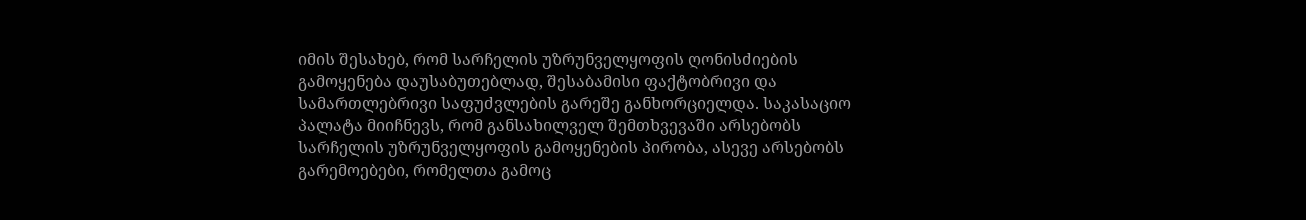იმის შესახებ, რომ სარჩელის უზრუნველყოფის ღონისძიების გამოყენება დაუსაბუთებლად, შესაბამისი ფაქტობრივი და სამართლებრივი საფუძვლების გარეშე განხორციელდა. საკასაციო პალატა მიიჩნევს, რომ განსახილველ შემთხვევაში არსებობს სარჩელის უზრუნველყოფის გამოყენების პირობა, ასევე არსებობს გარემოებები, რომელთა გამოც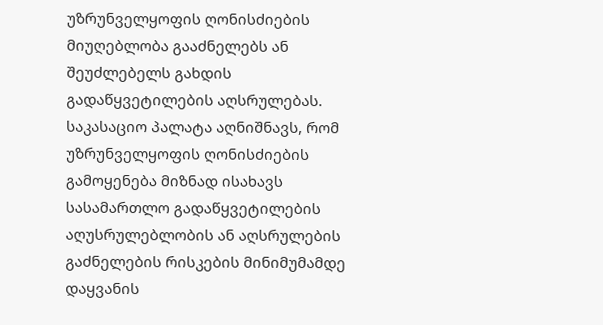უზრუნველყოფის ღონისძიების მიუღებლობა გააძნელებს ან შეუძლებელს გახდის გადაწყვეტილების აღსრულებას.
საკასაციო პალატა აღნიშნავს, რომ უზრუნველყოფის ღონისძიების გამოყენება მიზნად ისახავს სასამართლო გადაწყვეტილების აღუსრულებლობის ან აღსრულების გაძნელების რისკების მინიმუმამდე დაყვანის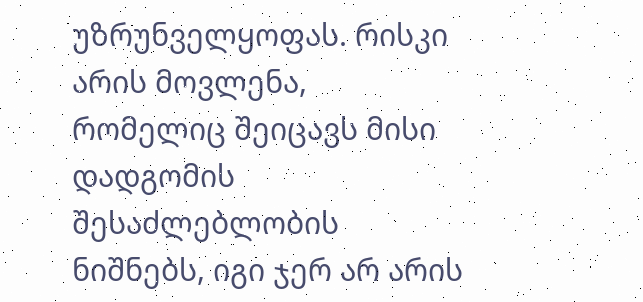უზრუნველყოფას. რისკი არის მოვლენა, რომელიც შეიცავს მისი დადგომის შესაძლებლობის ნიშნებს, იგი ჯერ არ არის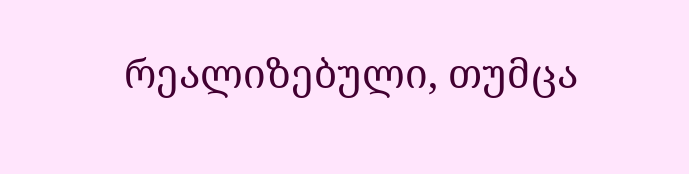რეალიზებული, თუმცა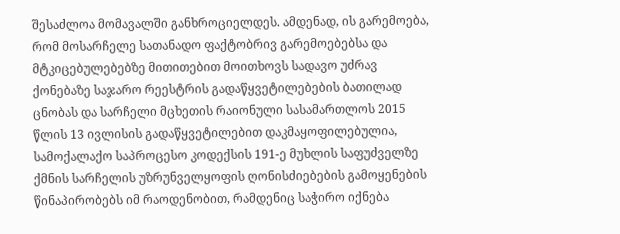შესაძლოა მომავალში განხროციელდეს. ამდენად, ის გარემოება, რომ მოსარჩელე სათანადო ფაქტობრივ გარემოებებსა და მტკიცებულებებზე მითითებით მოითხოვს სადავო უძრავ ქონებაზე საჯარო რეესტრის გადაწყვეტილებების ბათილად ცნობას და სარჩელი მცხეთის რაიონული სასამართლოს 2015 წლის 13 ივლისის გადაწყვეტილებით დაკმაყოფილებულია, სამოქალაქო საპროცესო კოდექსის 191-ე მუხლის საფუძველზე ქმნის სარჩელის უზრუნველყოფის ღონისძიებების გამოყენების წინაპირობებს იმ რაოდენობით, რამდენიც საჭირო იქნება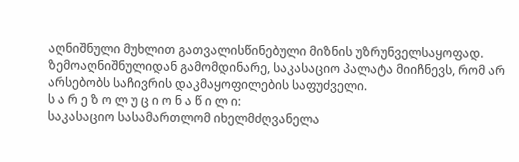აღნიშნული მუხლით გათვალისწინებული მიზნის უზრუნველსაყოფად.
ზემოაღნიშნულიდან გამომდინარე, საკასაციო პალატა მიიჩნევს, რომ არ არსებობს საჩივრის დაკმაყოფილების საფუძველი.
ს ა რ ე ზ ო ლ უ ც ი ო ნ ა წ ი ლ ი:
საკასაციო სასამართლომ იხელმძღვანელა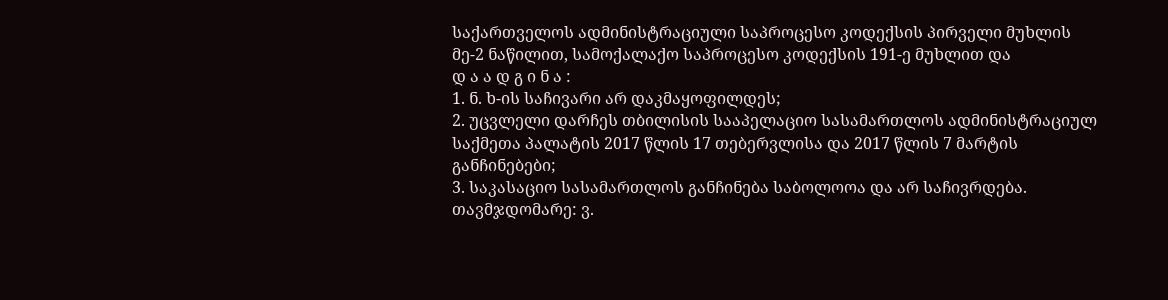საქართველოს ადმინისტრაციული საპროცესო კოდექსის პირველი მუხლის მე-2 ნაწილით, სამოქალაქო საპროცესო კოდექსის 191-ე მუხლით და
დ ა ა დ გ ი ნ ა :
1. ნ. ხ-ის საჩივარი არ დაკმაყოფილდეს;
2. უცვლელი დარჩეს თბილისის სააპელაციო სასამართლოს ადმინისტრაციულ საქმეთა პალატის 2017 წლის 17 თებერვლისა და 2017 წლის 7 მარტის განჩინებები;
3. საკასაციო სასამართლოს განჩინება საბოლოოა და არ საჩივრდება.
თავმჯდომარე: ვ.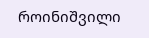როინიშვილი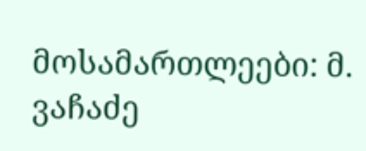მოსამართლეები: მ. ვაჩაძე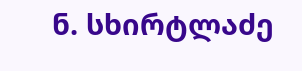ნ. სხირტლაძე